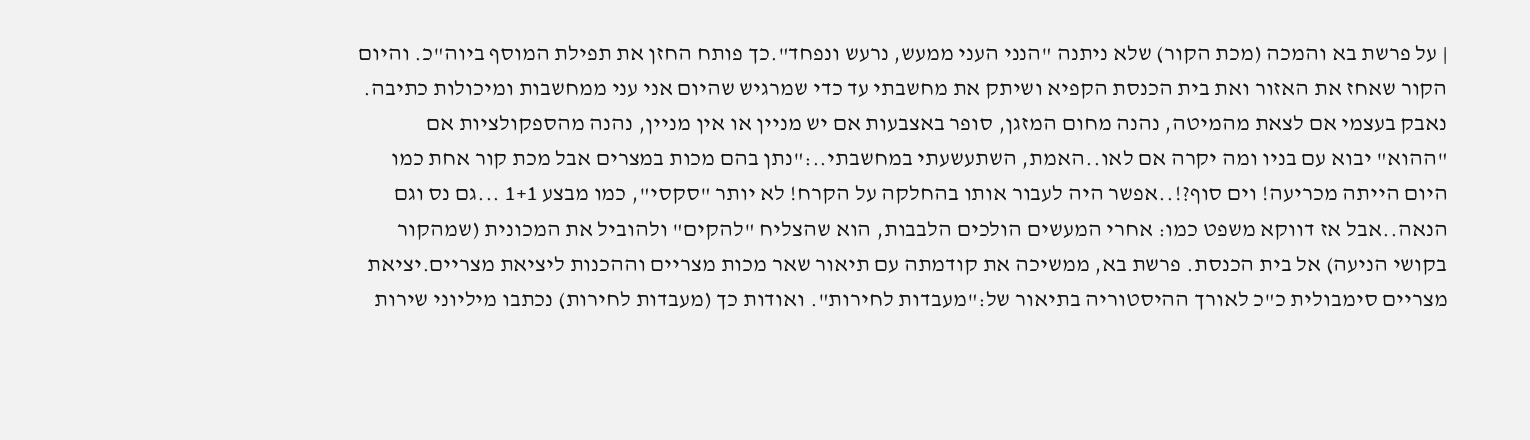| על פרשת בא והמכה (מכת הקור) שלא ניתנה "הנני העני ממעש, נרעש ונפחד".כך פותח החזן את תפילת המוסף ביוה"כ. והיום הקור שאחז את האזור ואת בית הכנסת הקפיא ושיתק את מחשבתי עד כדי שמרגיש שהיום אני עני ממחשבות ומיכולות כתיבה. נאבק בעצמי אם לצאת מהמיטה, נהנה מחום המזגן, סופר באצבעות אם יש מניין או אין מניין, נהנה מהספקולציות אם "ההוא" יבוא עם בניו ומה יקרה אם לאו..האמת, השתעשעתי במחשבתי..:"נתן בהם מכות במצרים אבל מכת קור אחת כמו היום הייתה מכריעה! וים סוף?!..אפשר היה לעבור אותו בהחלקה על הקרח! לא יותר "סקסי", כמו מבצע 1+1 ...גם נס וגם הנאה..אבל אז דווקא משפט כמו: אחרי המעשים הולכים הלבבות, הוא שהצליח "להקים" ולהוביל את המכונית (שמהקור בקושי הניעה) אל בית הכנסת. פרשת בא, ממשיכה את קודמתה עם תיאור שאר מכות מצריים וההכנות ליציאת מצריים.יציאת מצריים סימבולית כ"כ לאורך ההיסטוריה בתיאור של:"מעבדות לחירות". ואודות כך (מעבדות לחירות) נכתבו מיליוני שירות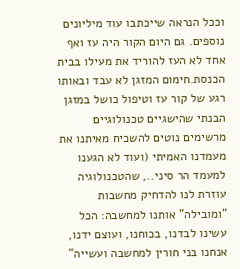וככל הנראה שייכתבו עוד מיליונים נוספים. גם היום הקור היה עז ואף אחד לא העז להוריד את מעילו בבית הכנסת.חימום המזגן לא עבד ובאותו רגע של קור עז וטיפול כושל במזגן הבנתי שהישגיים טכנולוגיים מרשימים נוטים להשכיח מאיתנו את מעמדנו האמיתי (ועוד לא הגענו למעמד הר סיני.., שהטכנולוגיה עוזרת לנו להדחיק מחשבות "ומובילה" אותנו למחשבה: הכל עשינו לבדנו, בכוחנו, ועוצם ידנו, אנחנו בני חורין למחשבה ועשייה"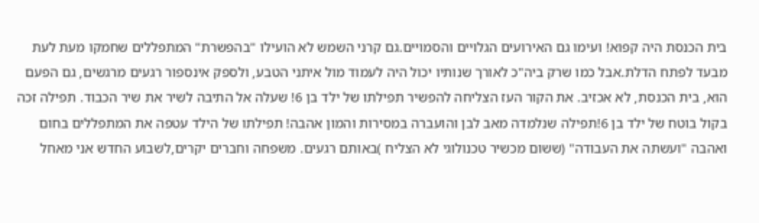בית הכנסת היה קפוא! ועימו גם האירועים הגלויים והסמויים.גם קרני השמש לא הועילו "בהפשרת" המתפללים שחמקו מעת לעת מבעד לפתח הדלת.אבל כמו שרק ביה"כ לאורך שנותיו יכול היה לעמוד מול איתני הטבע, ולספק אינספור רגעים מרגשים, גם הפעם הוא, בית הכנסת, לא אכזיב. את הקור העז הצליחה להפשיר תפילתו של ילד בן 6! שעלה אל התיבה לשיר את שיר הכבוד. תפילה זכה בקול בוטח של ילד בן 6!תפילה שנלמדה מאב לבן והועברה במסירות והמון אהבה! תפילתו של הילד עטפה את המתפללים בחום ואהבה "ועשתה את העבודה" (ששום מכשיר טכנולוגי לא הצליח )באותם רגעים. משפחה וחברים יקרים,לשבוע החדש אני מאחל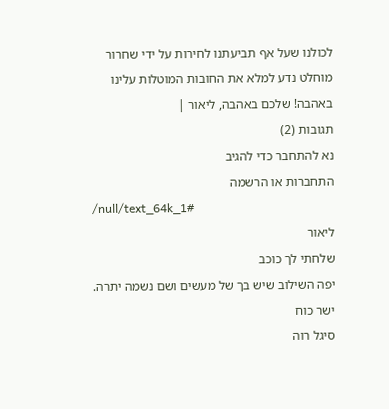לכולנו שעל אף תביעתנו לחירות על ידי שחרור מוחלט נדע למלא את החובות המוטלות עלינו באהבה! שלכם באהבה, ליאור |
תגובות (2)
נא להתחבר כדי להגיב
התחברות או הרשמה
/null/text_64k_1#
ליאור
שלחתי לך כוכב
יפה השילוב שיש בך של מעשים ושם נשמה יתרה.
ישר כוח
סיגל רוה